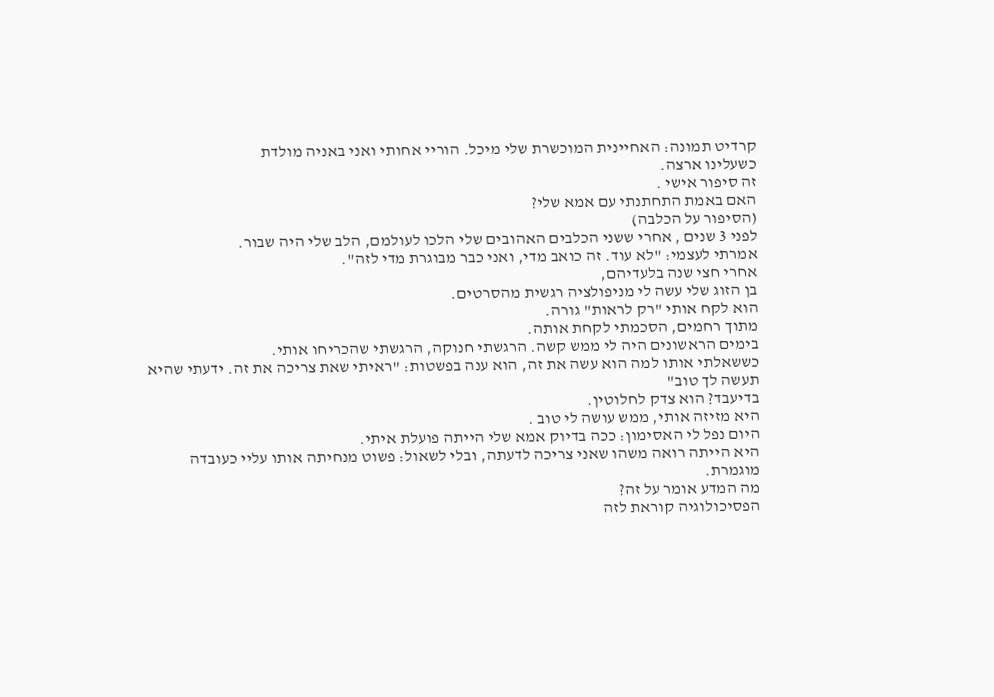קרדיט תמונה: האחיינית המוכשרת שלי מיכל. הוריי אחותי ואני באניה מולדת
כשעלינו ארצה.
זה סיפור אישי .
האם באמת התחתנתי עם אמא שלי?
(הסיפור על הכלבה)
לפני 3 שנים , אחרי ששני הכלבים האהובים שלי הלכו לעולמם, הלב שלי היה שבור.
אמרתי לעצמי: "לא עוד. זה כואב מדי, ואני כבר מבוגרת מדי לזה".
אחרי חצי שנה בלעדיהם,
בן הזוג שלי עשה לי מניפולציה רגשית מהסרטים.
הוא לקח אותי "רק לראות" גורה.
מתוך רחמים, הסכמתי לקחת אותה.
בימים הראשונים היה לי ממש קשה. הרגשתי חנוקה, הרגשתי שהכריחו אותי.
כששאלתי אותו למה הוא עשה את זה, הוא ענה בפשטות: "ראיתי שאת צריכה את זה. ידעתי שהיא תעשה לך טוב"
בדיעבד? הוא צדק לחלוטין.
היא מזיזה אותי, ממש עושה לי טוב .
היום נפל לי האסימון: ככה בדיוק אמא שלי הייתה פועלת איתי.
היא הייתה רואה משהו שאני צריכה לדעתה, ובלי לשאול: פשוט מנחיתה אותו עליי כעובדה מוגמרת.
מה המדע אומר על זה?
הפסיכולוגיה קוראת לזה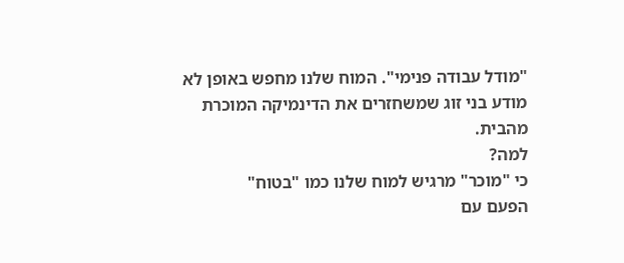"מודל עבודה פנימי". המוח שלנו מחפש באופן לא מודע בני זוג שמשחזרים את הדינמיקה המוכרת מהבית.
למה?
כי "מוכר" מרגיש למוח שלנו כמו "בטוח"
הפעם עם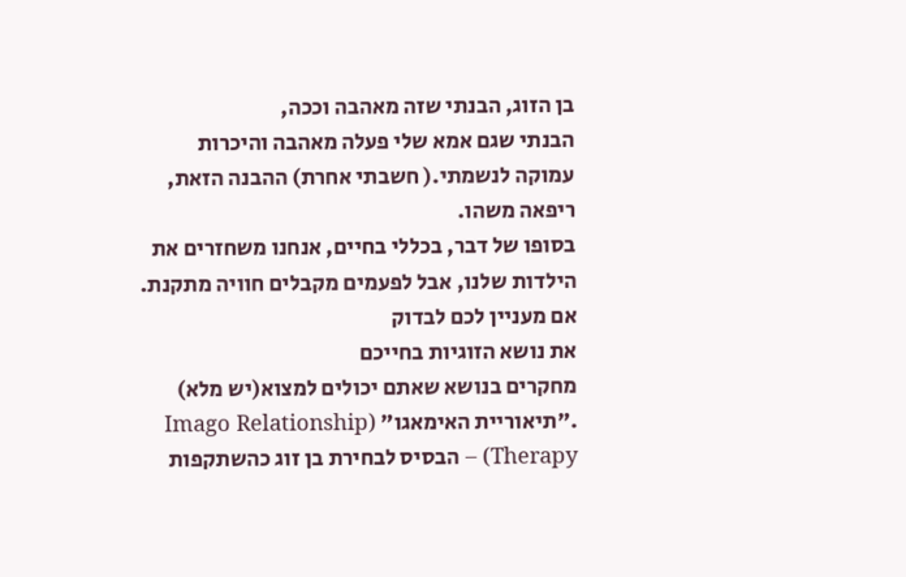בן הזוג, הבנתי שזה מאהבה וככה,
הבנתי שגם אמא שלי פעלה מאהבה והיכרות עמוקה לנשמתי.( חשבתי אחרת) ההבנה הזאת, ריפאה משהו.
בסופו של דבר, בכללי בחיים, אנחנו משחזרים את הילדות שלנו, אבל לפעמים מקבלים חוויה מתקנת.
אם מעניין לכם לבדוק
את נושא הזוגיות בחייכם
מחקרים בנושא שאתם יכולים למצוא(יש מלא)
."תיאוריית האימאגו" (Imago Relationship Therapy) – הבסיס לבחירת בן זוג כהשתקפות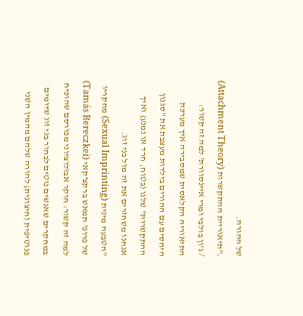של ההורה.
."תיאוריית ההתקשרות (Attachment Theory) / ג'ון בולבי ומרי איינסוורת' למה זה קשור: התיאוריה הקלאסית שמסבירה איך מערכת היחסים עם ההורים בילדות מעצבת את "סגנון ההתקשרות" שלנו (בטוח, חרד או נמנע) ואיך אנחנו משחזרים את זה מול בני זוג.
"הטבעה מינית (Sexual Imprinting) מחקריו של פרופ' תמאש ברקצ'קאי (Tamás Bereczkei) למה זה קשור: חוקר אבולוציוני מפורסם שהוכיח במחקרים שאנשים נוטים לבחור בני זוג שדומים פנוטיפית (חיצונית) להורה שלהם מהמין השני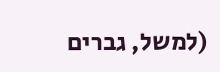(למשל, גברים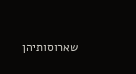שארוסותיהן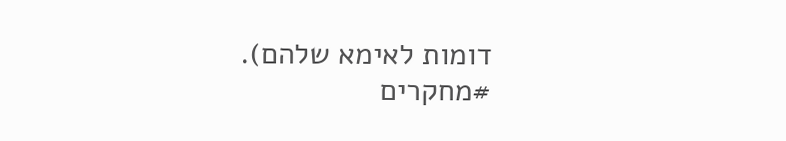דומות לאימא שלהם).
#מחקרים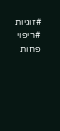#זוגיות
#ריפוי
פחות